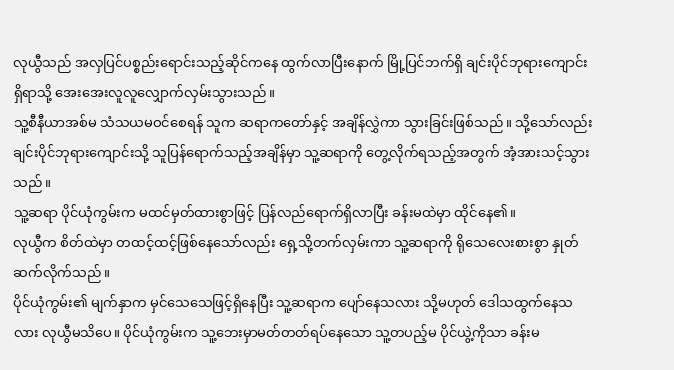လုယွီသည် အလှပြင်ပစ္စည်းရောင်းသည့်ဆိုင်ကနေ ထွက်လာပြီးနောက် မြို့ပြင်ဘက်ရှိ ချင်းပိုင်ဘုရားကျောင်းရှိရာသို့ အေးအေးလူလူလျှောက်လှမ်းသွားသည်။
သူ့စီနီယာအစ်မ သံသယမဝင်စေရန် သူက ဆရာကတော်နှင့် အချိန်လွှဲကာ သွားခြင်းဖြစ်သည်။ သို့သော်လည်း ချင်းပိုင်ဘုရားကျောင်းသို့ သူပြန်ရောက်သည့်အချိန်မှာ သူ့ဆရာကို တွေ့လိုက်ရသည့်အတွက် အံ့အားသင့်သွားသည်။
သူ့ဆရာ ပိုင်ယုံကွမ်းက မထင်မှတ်ထားစွာဖြင့် ပြန်လည်ရောက်ရှိလာပြီး ခန်းမထဲမှာ ထိုင်နေ၏။
လုယွီက စိတ်ထဲမှာ တထင့်ထင့်ဖြစ်နေသော်လည်း ရှေ့သို့တက်လှမ်းကာ သူ့ဆရာကို ရိုသေလေးစားစွာ နှုတ်ဆက်လိုက်သည်။
ပိုင်ယုံကွမ်း၏ မျက်နှာက မှင်သေသေဖြင့်ရှိနေပြီး သူ့ဆရာက ပျော်နေသလား သို့မဟုတ် ဒေါသထွက်နေသလား လုယွီမသိပေ။ ပိုင်ယုံကွမ်းက သူ့ဘေးမှာမတ်တတ်ရပ်နေသော သူ့တပည့်မ ပိုင်ယွဲ့ကိုသာ ခန်းမ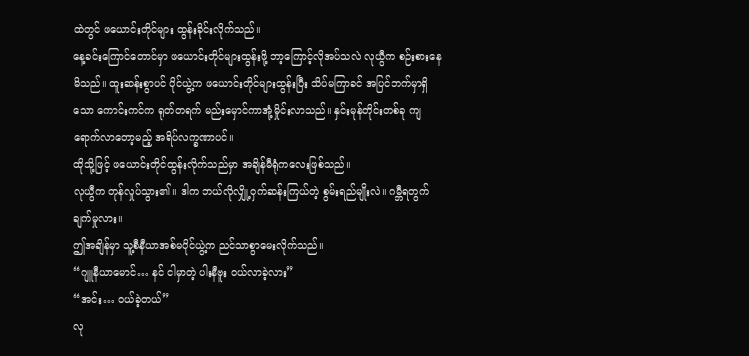ထဲတွင် ဖယောင်းတိုင်များ ထွန်းခိုင်းလိုက်သည်။
နေ့ခင်းကြောင်တောင်မှာ ဖယောင်းတိုင်များထွန်းဖို့ ဘာ့ကြောင့်လိုအပ်သလဲ လုယွီက စဉ်းစားနေမိသည်။ ထူးဆန်းစွာပင် ပိုင်ယွဲ့က ဖယောင်းတိုင်များထွန်းပြီး သိပ်မကြာခင် အပြင်ဘက်မှာရှိသော ကောင်းကင်က ရုတ်တရက် မည်းမှောင်ကာအုံ့မှိုင်းလာသည်။ နှင်းမုန်တိုင်းတစ်ခု ကျရောက်လာတော့မည့် အရိပ်လက္ခဏာပင်။
ထိုသို့ဖြင့် ဖယောင်းတိုင်ထွန်းလိုက်သည်မှာ အချိန်မီရုံကလေးဖြစ်သည်။
လုယွီက တုန်လှုပ်သွား၏။ ဒါက ဘယ်လိုလျှို့ဝှက်ဆန်းကြယ်တဲ့ စွမ်းရည်မျိုးလဲ။ ဂမ္ဘီရတွက်ချက်မှုလား။
ဤအချိန်မှာ သူ့စီနီယာအစ်မပိုင်ယွဲ့က ညင်သာစွာမေးလိုက်သည်။
“ဂျူနီယာမောင်… နင် ငါမှာတဲ့ ပါးနီဗူး ဝယ်လာခဲ့လား”
“အင်း… ဝယ်ခဲ့တယ်”
လု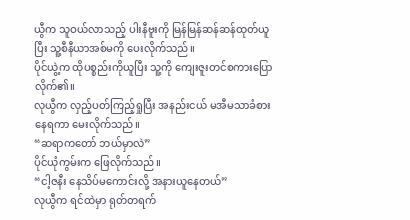ယွီက သူဝယ်လာသည့် ပါးနီဗူးကို မြန်မြန်ဆန်ဆန်ထုတ်ယူပြီး သူ့စီနီယာအစ်မကို ပေးလိုက်သည်။
ပိုင်ယွဲ့က ထိုပစ္စည်းကိုယူပြီး သူ့ကို ကျေးဇူးတင်စကားပြောလိုက်၏။
လုယွီက လှည့်ပတ်ကြည့်ရှုပြီး အနည်းငယ် မအီမသာခံစားနေရကာ မေးလိုက်သည်။
“ဆရာကတော် ဘယ်မှာလဲ”
ပိုင်ယုံကွမ်းက ဖြေလိုက်သည်။
“ငါ့ဇနီး နေသိပ်မကောင်းလို့ အနားယူနေတယ်”
လုယွီက ရင်ထဲမှာ ရုတ်တရက်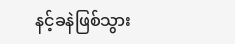နင့်ခနဲဖြစ်သွား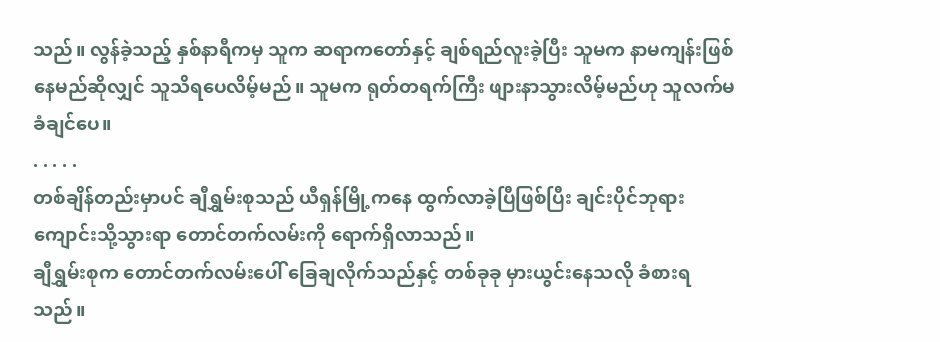သည်။ လွန်ခဲ့သည့် နှစ်နာရီကမှ သူက ဆရာကတော်နှင့် ချစ်ရည်လူးခဲ့ပြီး သူမက နာမကျန်းဖြစ်နေမည်ဆိုလျှင် သူသိရပေလိမ့်မည်။ သူမက ရုတ်တရက်ကြီး ဖျားနာသွားလိမ့်မည်ဟု သူလက်မခံချင်ပေ။
. . . . .
တစ်ချိန်တည်းမှာပင် ချီရွှမ်းစုသည် ယီရှန်မြို့ကနေ ထွက်လာခဲ့ပြီဖြစ်ပြီး ချင်းပိုင်ဘုရားကျောင်းသို့သွားရာ တောင်တက်လမ်းကို ရောက်ရှိလာသည်။
ချီရွှမ်းစုက တောင်တက်လမ်းပေါ် ခြေချလိုက်သည်နှင့် တစ်ခုခု မှားယွင်းနေသလို ခံစားရသည်။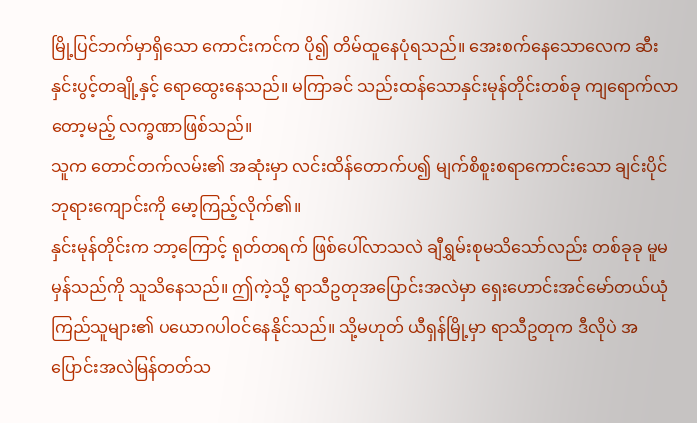မြို့ပြင်ဘက်မှာရှိသော ကောင်းကင်က ပို၍ တိမ်ထူနေပုံရသည်။ အေးစက်နေသောလေက ဆီးနှင်းပွင့်တချို့နှင့် ရောထွေးနေသည်။ မကြာခင် သည်းထန်သောနှင်းမုန်တိုင်းတစ်ခု ကျရောက်လာတော့မည့် လက္ခဏာဖြစ်သည်။
သူက တောင်တက်လမ်း၏ အဆုံးမှာ လင်းထိန်တောက်ပ၍ မျက်စိစူးစရာကောင်းသော ချင်းပိုင်ဘုရားကျောင်းကို မော့ကြည့်လိုက်၏။
နှင်းမုန်တိုင်းက ဘာ့ကြောင့် ရုတ်တရက် ဖြစ်ပေါ်လာသလဲ ချီရွှမ်းစုမသိသော်လည်း တစ်ခုခု မူမမှန်သည်ကို သူသိနေသည်။ ဤကဲ့သို့ ရာသီဥတုအပြောင်းအလဲမှာ ရှေးဟောင်းအင်မော်တယ်ယုံကြည်သူများ၏ ပယောဂပါဝင်နေနိုင်သည်။ သို့မဟုတ် ယီရှန်မြို့မှာ ရာသီဥတုက ဒီလိုပဲ အပြောင်းအလဲမြန်တတ်သ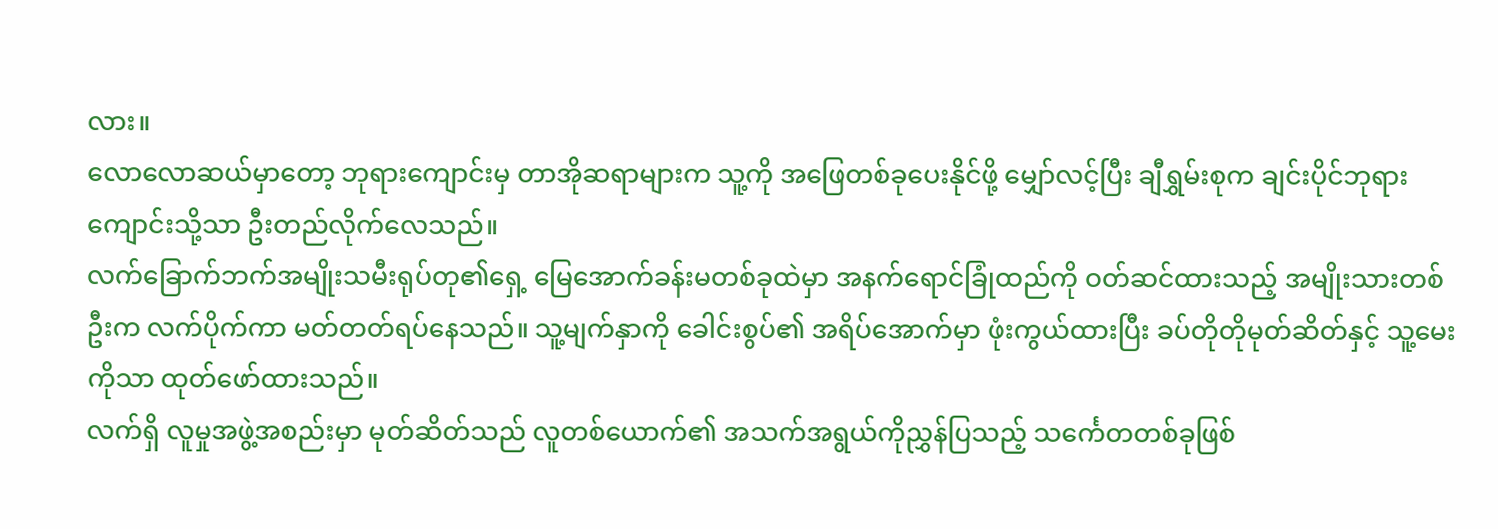လား။
လောလောဆယ်မှာတော့ ဘုရားကျောင်းမှ တာအိုဆရာများက သူ့ကို အဖြေတစ်ခုပေးနိုင်ဖို့ မျှော်လင့်ပြီး ချီရွှမ်းစုက ချင်းပိုင်ဘုရားကျောင်းသို့သာ ဦးတည်လိုက်လေသည်။
လက်ခြောက်ဘက်အမျိုးသမီးရုပ်တု၏ရှေ့ မြေအောက်ခန်းမတစ်ခုထဲမှာ အနက်ရောင်ခြုံထည်ကို ဝတ်ဆင်ထားသည့် အမျိုးသားတစ်ဦးက လက်ပိုက်ကာ မတ်တတ်ရပ်နေသည်။ သူ့မျက်နှာကို ခေါင်းစွပ်၏ အရိပ်အောက်မှာ ဖုံးကွယ်ထားပြီး ခပ်တိုတိုမုတ်ဆိတ်နှင့် သူ့မေးကိုသာ ထုတ်ဖော်ထားသည်။
လက်ရှိ လူမှုအဖွဲ့အစည်းမှာ မုတ်ဆိတ်သည် လူတစ်ယောက်၏ အသက်အရွယ်ကိုညွှန်ပြသည့် သင်္ကေတတစ်ခုဖြစ်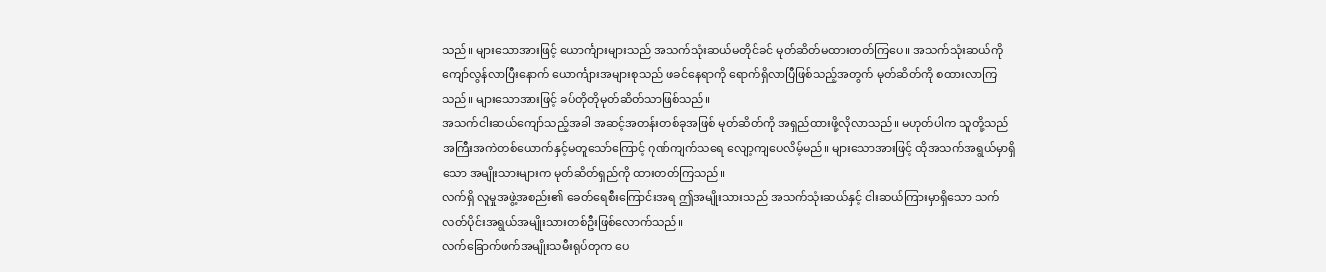သည်။ များသောအားဖြင့် ယောင်္ကျားများသည် အသက်သုံးဆယ်မတိုင်ခင် မုတ်ဆိတ်မထားတတ်ကြပေ။ အသက်သုံးဆယ်ကို ကျော်လွန်လာပြီးနောက် ယောင်္ကျားအများစုသည် ဖခင်နေရာကို ရောက်ရှိလာပြီဖြစ်သည့်အတွက် မုတ်ဆိတ်ကို စထားလာကြသည်။ များသောအားဖြင့် ခပ်တိုတိုမုတ်ဆိတ်သာဖြစ်သည်။
အသက်ငါးဆယ်ကျော်သည့်အခါ အဆင့်အတန်းတစ်ခုအဖြစ် မုတ်ဆိတ်ကို အရှည်ထားဖို့လိုလာသည်။ မဟုတ်ပါက သူတို့သည် အကြီးအကဲတစ်ယောက်နှင့်မတူသော်ကြောင့် ဂုဏ်ကျက်သရေ လျော့ကျပေလိမ့်မည်။ များသောအားဖြင့် ထိုအသက်အရွယ်မှာရှိသော အမျိုးသားများက မုတ်ဆိတ်ရှည်ကို ထားတတ်ကြသည်။
လက်ရှိ လူမှုအဖွဲ့အစည်း၏ ခေတ်ရေစီးကြောင်းအရ ဤအမျိုးသားသည် အသက်သုံးဆယ်နှင့် ငါးဆယ်ကြားမှာရှိသော သက်လတ်ပိုင်းအရွယ်အမျိုးသားတစ်ဦးဖြစ်လောက်သည်။
လက်ခြောက်ဖက်အမျိုးသမီးရုပ်တုက ပေ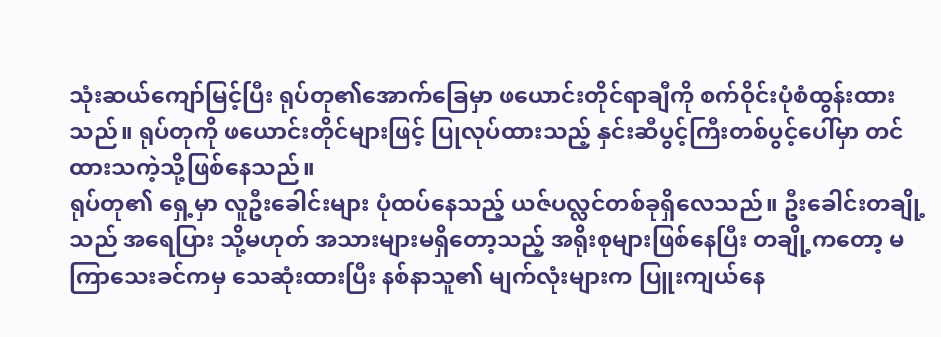သုံးဆယ်ကျော်မြင့်ပြီး ရုပ်တု၏အောက်ခြေမှာ ဖယောင်းတိုင်ရာချီကို စက်ဝိုင်းပုံစံထွန်းထားသည်။ ရုပ်တုကို ဖယောင်းတိုင်များဖြင့် ပြုလုပ်ထားသည့် နှင်းဆီပွင့်ကြီးတစ်ပွင့်ပေါ်မှာ တင်ထားသကဲ့သို့ဖြစ်နေသည်။
ရုပ်တု၏ ရှေ့မှာ လူဦးခေါင်းများ ပုံထပ်နေသည့် ယဇ်ပလ္လင်တစ်ခုရှိလေသည်။ ဦးခေါင်းတချို့သည် အရေပြား သို့မဟုတ် အသားများမရှိတော့သည့် အရိုးစုများဖြစ်နေပြီး တချို့ကတော့ မကြာသေးခင်ကမှ သေဆုံးထားပြီး နစ်နာသူ၏ မျက်လုံးများက ပြူးကျယ်နေ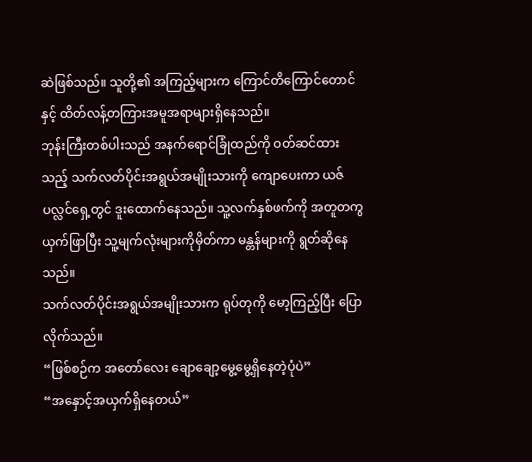ဆဲဖြစ်သည်။ သူတို့၏ အကြည့်များက ကြောင်တိကြောင်တောင်နှင့် ထိတ်လန့်တကြားအမူအရာများရှိနေသည်။
ဘုန်းကြီးတစ်ပါးသည် အနက်ရောင်ခြုံထည်ကို ဝတ်ဆင်ထားသည့် သက်လတ်ပိုင်းအရွယ်အမျိုးသားကို ကျောပေးကာ ယဇ်ပလ္လင်ရှေ့တွင် ဒူးထောက်နေသည်။ သူ့လက်နှစ်ဖက်ကို အတူတကွ ယှက်ဖြာပြီး သူ့မျက်လုံးများကိုမှိတ်ကာ မန္တန်များကို ရွတ်ဆိုနေသည်။
သက်လတ်ပိုင်းအရွယ်အမျိုးသားက ရုပ်တုကို မော့ကြည့်ပြီး ပြောလိုက်သည်။
“ဖြစ်စဉ်က အတော်လေး ချောချော့မွေ့မွေ့ရှိနေတဲ့ပုံပဲ”
“အနှောင့်အယှက်ရှိနေတယ်”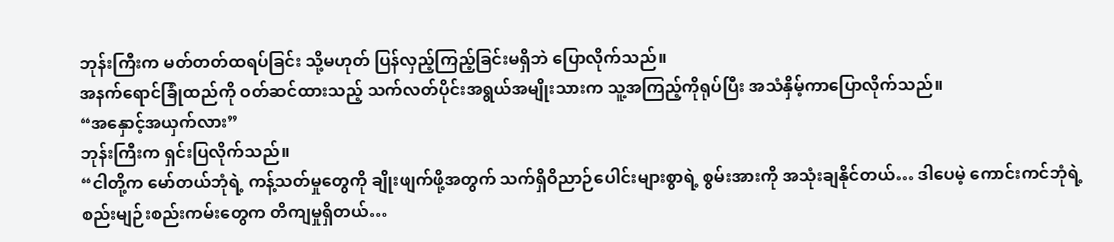ဘုန်းကြီးက မတ်တတ်ထရပ်ခြင်း သို့မဟုတ် ပြန်လှည့်ကြည့်ခြင်းမရှိဘဲ ပြောလိုက်သည်။
အနက်ရောင်ခြုံထည်ကို ဝတ်ဆင်ထားသည့် သက်လတ်ပိုင်းအရွယ်အမျိုးသားက သူ့အကြည့်ကိုရုပ်ပြီး အသံနှိမ့်ကာပြောလိုက်သည်။
“အနှောင့်အယှက်လား”
ဘုန်းကြီးက ရှင်းပြလိုက်သည်။
“ငါတို့က မော်တယ်ဘုံရဲ့ ကန့်သတ်မှုတွေကို ချိုးဖျက်ဖို့အတွက် သက်ရှိဝိညာဉ်ပေါင်းများစွာရဲ့ စွမ်းအားကို အသုံးချနိုင်တယ်… ဒါပေမဲ့ ကောင်းကင်ဘုံရဲ့စည်းမျဉ်းစည်းကမ်းတွေက တိကျမှုရှိတယ်…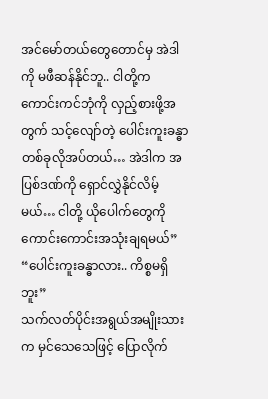အင်မော်တယ်တွေတောင်မှ အဲဒါကို မဖီဆန်နိုင်ဘူ.. ငါတို့က ကောင်းကင်ဘုံကို လှည့်စားဖို့အတွက် သင့်လျော်တဲ့ ပေါင်းကူးခန္ဓာတစ်ခုလိုအပ်တယ်… အဲဒါက အပြစ်ဒဏ်ကို ရှောင်လွှဲနိုင်လိမ့်မယ်… ငါတို့ ယိုပေါက်တွေကို ကောင်းကောင်းအသုံးချရမယ်”
“ပေါင်းကူးခန္ဓာလား.. ကိစ္စမရှိဘူး”
သက်လတ်ပိုင်းအရွယ်အမျိုးသားက မှင်သေသေဖြင့် ပြောလိုက်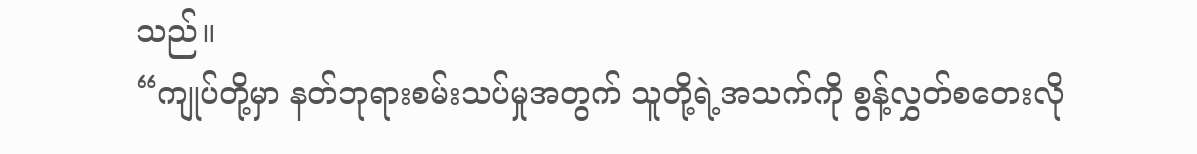သည်။
“ကျုပ်တို့မှာ နတ်ဘုရားစမ်းသပ်မှုအတွက် သူတို့ရဲ့အသက်ကို စွန့်လွှတ်စတေးလို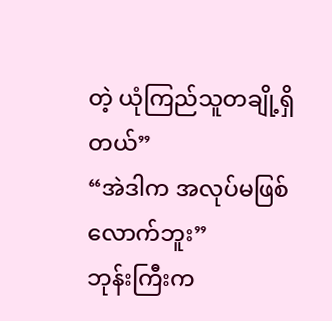တဲ့ ယုံကြည်သူတချို့ရှိတယ်”
“အဲဒါက အလုပ်မဖြစ်လောက်ဘူး”
ဘုန်းကြီးက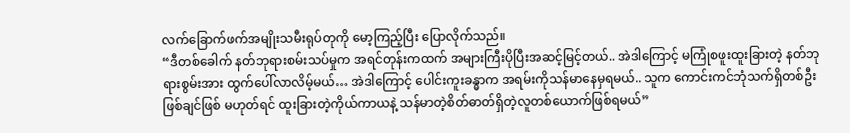လက်ခြောက်ဖက်အမျိုးသမီးရုပ်တုကို မော့ကြည့်ပြီး ပြောလိုက်သည်။
“ဒီတစ်ခေါက် နတ်ဘုရားစမ်းသပ်မှုက အရင်တုန်းကထက် အများကြီးပိုပြီးအဆင့်မြင့်တယ်.. အဲဒါကြောင့် မကြုံစဖူးထူးခြားတဲ့ နတ်ဘုရားစွမ်းအား ထွက်ပေါ်လာလိမ့်မယ်… အဲဒါကြောင့် ပေါင်းကူးခန္ဓာက အရမ်းကိုသန်မာနေမှရမယ်.. သူက ကောင်းကင်ဘုံသက်ရှိတစ်ဦး ဖြစ်ချင်ဖြစ် မဟုတ်ရင် ထူးခြားတဲ့ကိုယ်ကာယနဲ့ သန်မာတဲ့စိတ်ဓာတ်ရှိတဲ့လူတစ်ယောက်ဖြစ်ရမယ်”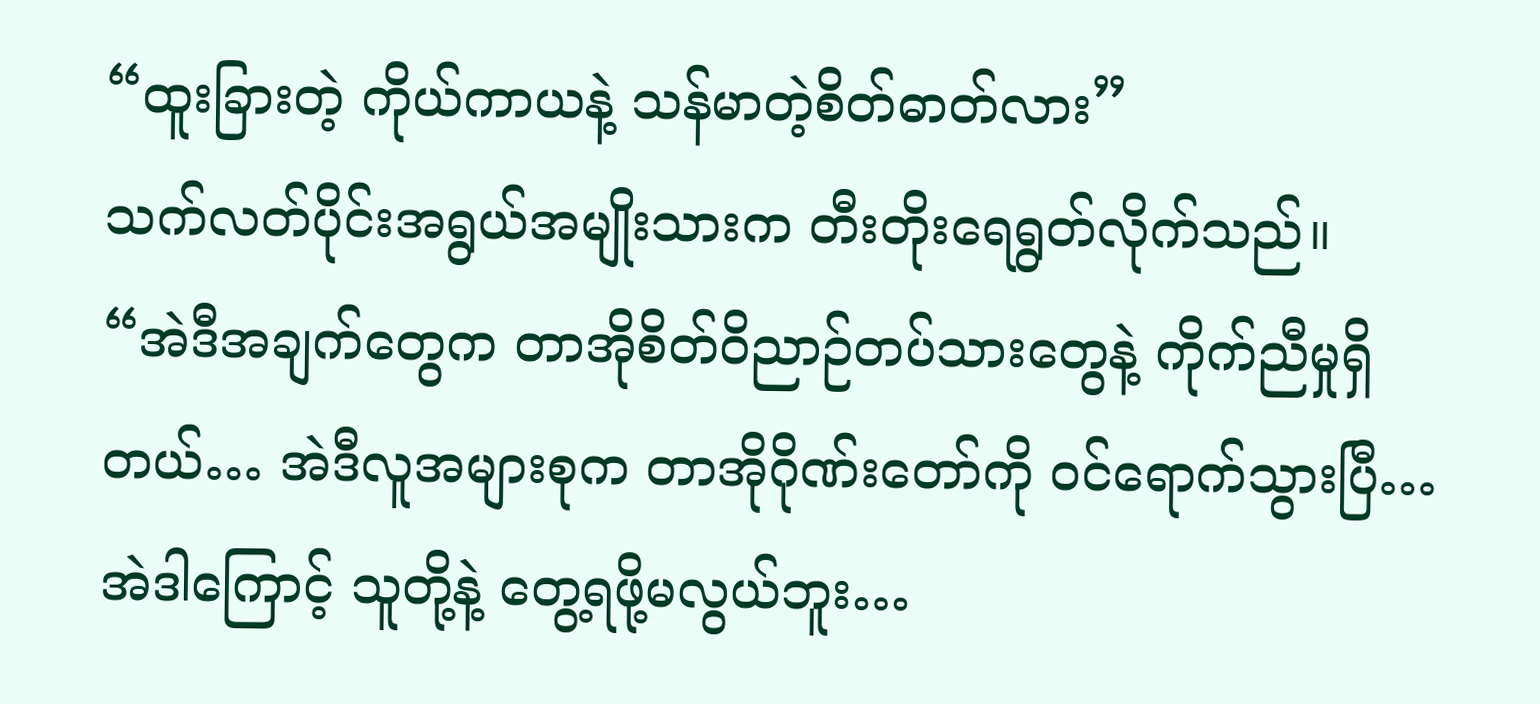“ထူးခြားတဲ့ ကိုယ်ကာယနဲ့ သန်မာတဲ့စိတ်ဓာတ်လား”
သက်လတ်ပိုင်းအရွယ်အမျိုးသားက တီးတိုးရေရွတ်လိုက်သည်။
“အဲဒီအချက်တွေက တာအိုစိတ်ဝိညာဉ်တပ်သားတွေနဲ့ ကိုက်ညီမှုရှိတယ်… အဲဒီလူအများစုက တာအိုဂိုဏ်းတော်ကို ဝင်ရောက်သွားပြီ… အဲဒါကြောင့် သူတို့နဲ့ တွေ့ရဖို့မလွယ်ဘူး…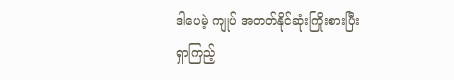ဒါပေမဲ့ ကျုပ် အတတ်နိုင်ဆုံးကြိုးစားပြီး ရှာကြည့်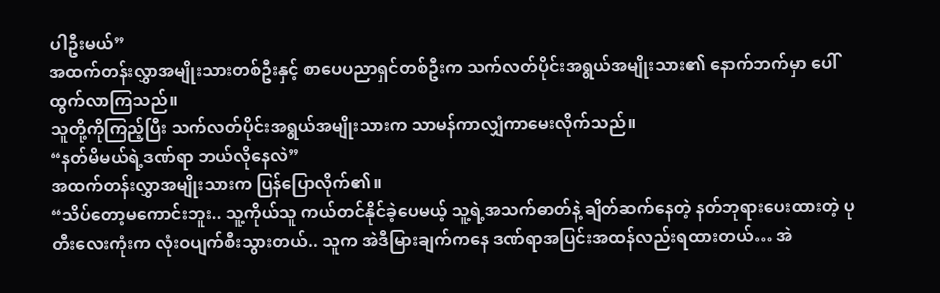ပါဦးမယ်”
အထက်တန်းလွှာအမျိုးသားတစ်ဦးနှင့် စာပေပညာရှင်တစ်ဦးက သက်လတ်ပိုင်းအရွယ်အမျိုးသား၏ နောက်ဘက်မှာ ပေါ်ထွက်လာကြသည်။
သူတို့ကိုကြည့်ပြီး သက်လတ်ပိုင်းအရွယ်အမျိုးသားက သာမန်ကာလျှံကာမေးလိုက်သည်။
“နတ်မိမယ်ရဲ့ဒဏ်ရာ ဘယ်လိုနေလဲ”
အထက်တန်းလွှာအမျိုးသားက ပြန်ပြောလိုက်၏။
“သိပ်တော့မကောင်းဘူး.. သူ့ကိုယ်သူ ကယ်တင်နိုင်ခဲ့ပေမယ့် သူ့ရဲ့အသက်ဓာတ်နဲ့ ချိတ်ဆက်နေတဲ့ နတ်ဘုရားပေးထားတဲ့ ပုတီးလေးကုံးက လုံးဝပျက်စီးသွားတယ်.. သူက အဲဒီမြားချက်ကနေ ဒဏ်ရာအပြင်းအထန်လည်းရထားတယ်… အဲ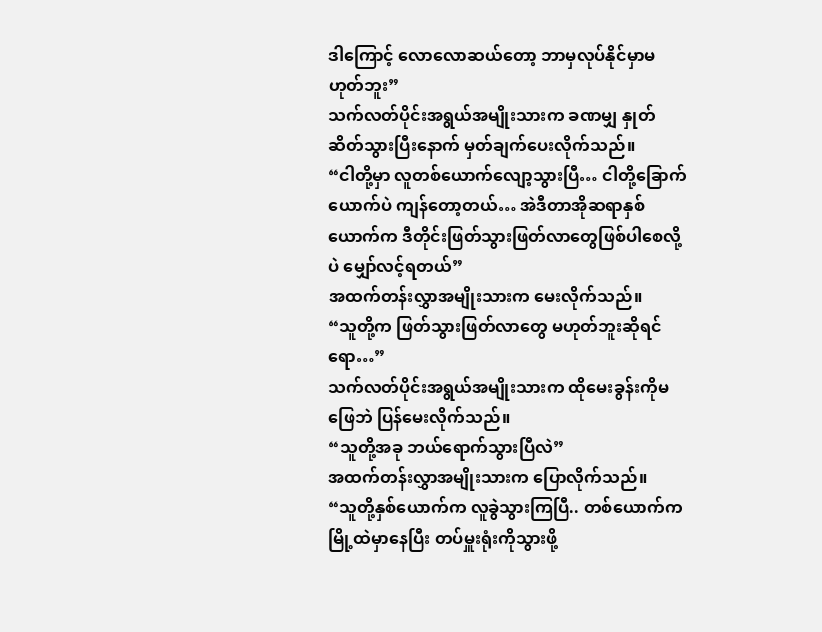ဒါကြောင့် လောလောဆယ်တော့ ဘာမှလုပ်နိုင်မှာမဟုတ်ဘူး”
သက်လတ်ပိုင်းအရွယ်အမျိုးသားက ခဏမျှ နှုတ်ဆိတ်သွားပြီးနောက် မှတ်ချက်ပေးလိုက်သည်။
“ငါတို့မှာ လူတစ်ယောက်လျော့သွားပြီ… ငါတို့ခြောက်ယောက်ပဲ ကျန်တော့တယ်… အဲဒီတာအိုဆရာနှစ်ယောက်က ဒီတိုင်းဖြတ်သွားဖြတ်လာတွေဖြစ်ပါစေလို့ပဲ မျှော်လင့်ရတယ်”
အထက်တန်းလွှာအမျိုးသားက မေးလိုက်သည်။
“သူတို့က ဖြတ်သွားဖြတ်လာတွေ မဟုတ်ဘူးဆိုရင်ရော…”
သက်လတ်ပိုင်းအရွယ်အမျိုးသားက ထိုမေးခွန်းကိုမဖြေဘဲ ပြန်မေးလိုက်သည်။
“သူတို့အခု ဘယ်ရောက်သွားပြီလဲ”
အထက်တန်းလွှာအမျိုးသားက ပြောလိုက်သည်။
“သူတို့နှစ်ယောက်က လူခွဲသွားကြပြီ.. တစ်ယောက်က မြို့ထဲမှာနေပြီး တပ်မှူးရုံးကိုသွားဖို့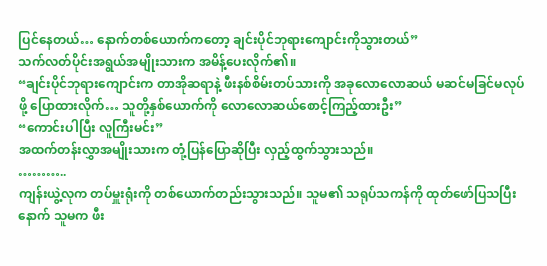ပြင်နေတယ်… နောက်တစ်ယောက်ကတော့ ချင်းပိုင်ဘုရားကျောင်းကိုသွားတယ်”
သက်လတ်ပိုင်းအရွယ်အမျိုးသားက အမိန့်ပေးလိုက်၏။
“ချင်းပိုင်ဘုရားကျောင်းက တာအိုဆရာနဲ့ ဖီးနစ်စိမ်းတပ်သားကို အခုလောလောဆယ် မဆင်မခြင်မလုပ်ဖို့ ပြောထားလိုက်… သူတို့နှစ်ယောက်ကို လောလောဆယ်စောင့်ကြည့်ထားဦး”
“ကောင်းပါပြီး လူကြီးမင်း”
အထက်တန်းလွှာအမျိုးသားက တုံ့ပြန်ပြောဆိုပြီး လှည့်ထွက်သွားသည်။
………..
ကျန်းယွဲ့လုက တပ်မှူးရုံးကို တစ်ယောက်တည်းသွားသည်။ သူမ၏ သရုပ်သကန်ကို ထုတ်ဖော်ပြသပြီးနောက် သူမက ဖီး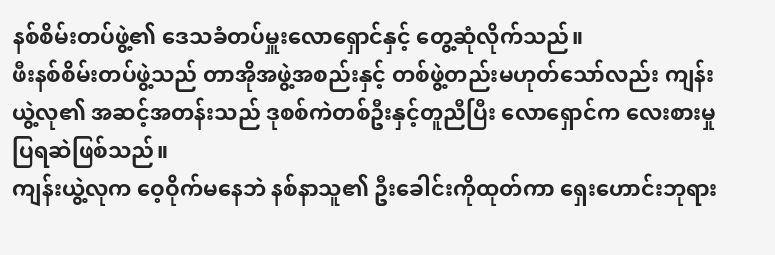နစ်စိမ်းတပ်ဖွဲ့၏ ဒေသခံတပ်မှူးလောရှောင်နှင့် တွေ့ဆုံလိုက်သည်။
ဖီးနစ်စိမ်းတပ်ဖွဲ့သည် တာအိုအဖွဲ့အစည်းနှင့် တစ်ဖွဲ့တည်းမဟုတ်သော်လည်း ကျန်းယွဲ့လု၏ အဆင့်အတန်းသည် ဒုစစ်ကဲတစ်ဦးနှင့်တူညီပြီး လောရှောင်က လေးစားမှုပြရဆဲဖြစ်သည်။
ကျန်းယွဲ့လုက ဝေ့ဝိုက်မနေဘဲ နစ်နာသူ၏ ဦးခေါင်းကိုထုတ်ကာ ရှေးဟောင်းဘုရား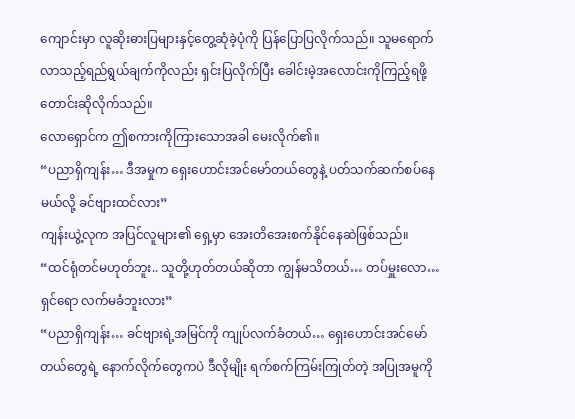ကျောင်းမှာ လူဆိုးဓားပြများနှင့်တွေ့ဆုံခဲ့ပုံကို ပြန်ပြောပြလိုက်သည်။ သူမရောက်လာသည့်ရည်ရွယ်ချက်ကိုလည်း ရှင်းပြလိုက်ပြီး ခေါင်းမဲ့အလောင်းကိုကြည့်ရဖို့ တောင်းဆိုလိုက်သည်။
လောရှောင်က ဤစကားကိုကြားသောအခါ မေးလိုက်၏။
“ပညာရှိကျန်း… ဒီအမှုက ရှေးဟောင်းအင်မော်တယ်တွေနဲ့ ပတ်သက်ဆက်စပ်နေမယ်လို့ ခင်ဗျားထင်လား”
ကျန်းယွဲ့လုက အပြင်လူများ၏ ရှေ့မှာ အေးတိအေးစက်နိုင်နေဆဲဖြစ်သည်။
“ထင်ရုံတင်မဟုတ်ဘူး.. သူတို့ဟုတ်တယ်ဆိုတာ ကျွန်မသိတယ်… တပ်မှူးလော… ရှင်ရော လက်မခံဘူးလား”
“ပညာရှိကျန်း… ခင်ဗျားရဲ့အမြင်ကို ကျုပ်လက်ခံတယ်… ရှေးဟောင်းအင်မော်တယ်တွေရဲ့ နောက်လိုက်တွေကပဲ ဒီလိုမျိုး ရက်စက်ကြမ်းကြုတ်တဲ့ အပြုအမူကို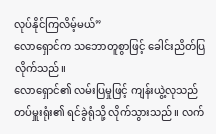လုပ်နိုင်ကြလိမ့်မယ်”
လောရှောင်က သဘောတူစွာဖြင့် ခေါင်းညိတ်ပြလိုက်သည်။
လောရှောင်၏ လမ်းပြမှုဖြင့် ကျန်းယွဲ့လုသည် တပ်မှူးရုံး၏ ရင်ခွဲရုံသို့ လိုက်သွားသည်။ လက်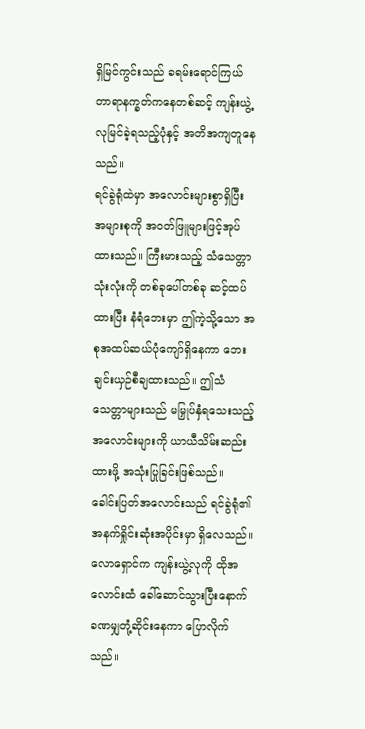ရှိမြင်ကွင်းသည် ခရမ်းရောင်ကြယ်တာရာနက္ခတ်ကနေတစ်ဆင့် ကျန်းယွဲ့လုမြင်ခဲ့ရသည့်ပုံနှင့် အတိအကျတူနေသည်။
ရင်ခွဲရုံထဲမှာ အလောင်းများစွာရှိပြီး အများစုကို အဝတ်ဖြူများဖြင့်အုပ်ထားသည်။ ကြီးမားသည့် သံသေတ္တာသုံးလုံးကို တစ်ခုပေါ်တစ်ခု ဆင့်ထပ်ထားပြီး နံရံဘေးမှာ ဤကဲ့သို့သော အစုအထပ်ဆယ်ပုံကျော်ရှိနေကာ ဘေးချင်းယှဉ်စီချထားသည်။ ဤသံသေတ္တာများသည် မမြှုပ်နှံရသေးသည့် အလောင်းများကို ယာယီသိမ်းဆည်းထားဖို့ အသုံးပြုခြင်းဖြစ်သည်။
ခေါင်းပြတ်အလောင်းသည် ရင်ခွဲရုံ၏ အနက်ရှိုင်းဆုံးအပိုင်းမှာ ရှိလေသည်။ လောရှောင်က ကျန်းယွဲ့လုကို ထိုအလောင်းထံ ခေါ်ဆောင်သွားပြီးနောက် ခဏမျှတုံ့ဆိုင်းနေကာ ပြောလိုက်သည်။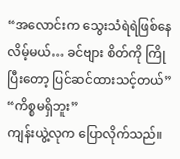“အလောင်းက သွေးသံရဲရဲဖြစ်နေလိမ့်မယ်… ခင်ဗျား စိတ်ကို ကြိုပြီးတော့ ပြင်ဆင်ထားသင့်တယ်”
“ကိစ္စမရှိဘူး”
ကျန်းယွဲ့လုက ပြောလိုက်သည်။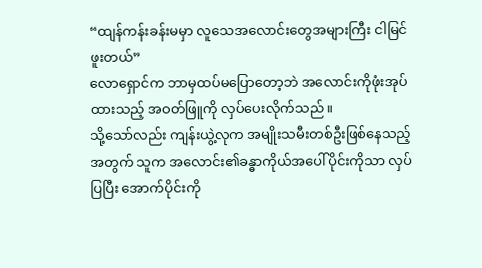“ထျန်ကန်းခန်းမမှာ လူသေအလောင်းတွေအများကြီး ငါမြင်ဖူးတယ်”
လောရှောင်က ဘာမှထပ်မပြောတော့ဘဲ အလောင်းကိုဖုံးအုပ်ထားသည့် အဝတ်ဖြူကို လှပ်ပေးလိုက်သည်။
သို့သော်လည်း ကျန်းယွဲ့လုက အမျိုးသမီးတစ်ဦးဖြစ်နေသည့်အတွက် သူက အလောင်း၏ခန္ဓာကိုယ်အပေါ်ပိုင်းကိုသာ လှပ်ပြပြီး အောက်ပိုင်းကို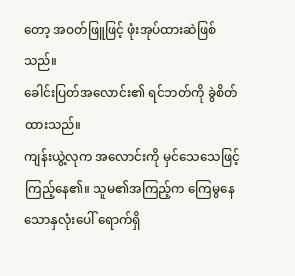တော့ အဝတ်ဖြူဖြင့် ဖုံးအုပ်ထားဆဲဖြစ်သည်။
ခေါင်းပြတ်အလောင်း၏ ရင်ဘတ်ကို ခွဲစိတ်ထားသည်။
ကျန်းယွဲ့လုက အလောင်းကို မှင်သေသေဖြင့်ကြည့်နေ၏။ သူမ၏အကြည့်က ကြေမွနေသောနှလုံးပေါ် ရောက်ရှိ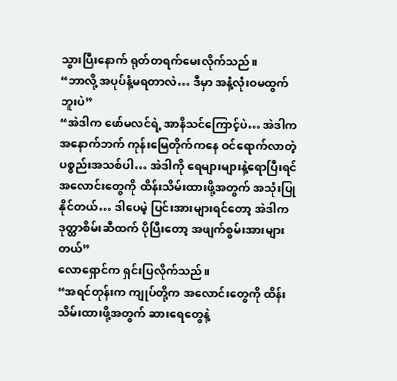သွားပြီးနောက် ရုတ်တရက်မေးလိုက်သည်။
“ဘာလို့ အပုပ်နံ့မရတာလဲ… ဒီမှာ အနံ့လုံးဝမထွက်ဘူးပဲ”
“အဲဒါက ဖော်မလင်ရဲ့ အာနိသင်ကြောင့်ပဲ… အဲဒါက အနောက်ဘက် ကုန်းမြေတိုက်ကနေ ဝင်ရောက်လာတဲ့ ပစ္စည်းအသစ်ပါ… အဲဒါကို ရေများများနဲ့ရောပြီးရင် အလောင်းတွေကို ထိန်းသိမ်းထားဖို့အတွက် အသုံးပြုနိုင်တယ်… ဒါပေမဲ့ ပြင်းအားများရင်တော့ အဲဒါက ဒုတ္ထာစိမ်းဆီထက် ပိုပြီးတော့ အဖျက်စွမ်းအားများတယ်”
လောရှောင်က ရှင်းပြလိုက်သည်။
“အရင်တုန်းက ကျုပ်တို့က အလောင်းတွေကို ထိန်းသိမ်းထားဖို့အတွက် ဆားရေတွေနဲ့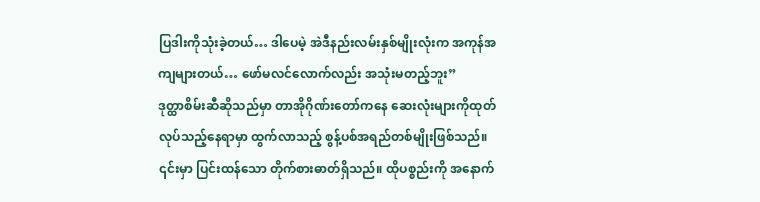ပြဒါးကိုသုံးခဲ့တယ်… ဒါပေမဲ့ အဲဒီနည်းလမ်းနှစ်မျိုးလုံးက အကုန်အကျများတယ်… ဖော်မလင်လောက်လည်း အသုံးမတည့်ဘူး”
ဒုတ္ထာစိမ်းဆီဆိုသည်မှာ တာအိုဂိုဏ်းတော်ကနေ ဆေးလုံးများကိုထုတ်လုပ်သည့်နေရာမှာ ထွက်လာသည့် စွန့်ပစ်အရည်တစ်မျိုးဖြစ်သည်။ ၎င်းမှာ ပြင်းထန်သော တိုက်စားဓာတ်ရှိသည်။ ထိုပစ္စည်းကို အနောက်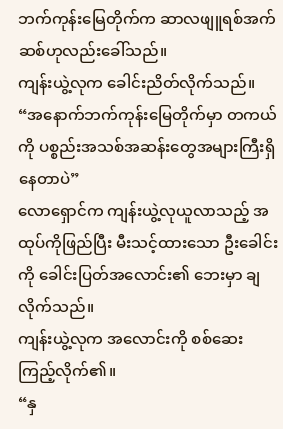ဘက်ကုန်းမြေတိုက်က ဆာလဖျူရစ်အက်ဆစ်ဟုလည်းခေါ်သည်။
ကျန်းယွဲ့လုက ခေါင်းညိတ်လိုက်သည်။
“အနောက်ဘက်ကုန်းမြေတိုက်မှာ တကယ်ကို ပစ္စည်းအသစ်အဆန်းတွေအများကြီးရှိနေတာပဲ”
လောရှောင်က ကျန်းယွဲ့လုယူလာသည့် အထုပ်ကိုဖြည်ပြီး မီးသင့်ထားသော ဦးခေါင်းကို ခေါင်းပြတ်အလောင်း၏ ဘေးမှာ ချလိုက်သည်။
ကျန်းယွဲ့လုက အလောင်းကို စစ်ဆေးကြည့်လိုက်၏။
“နှ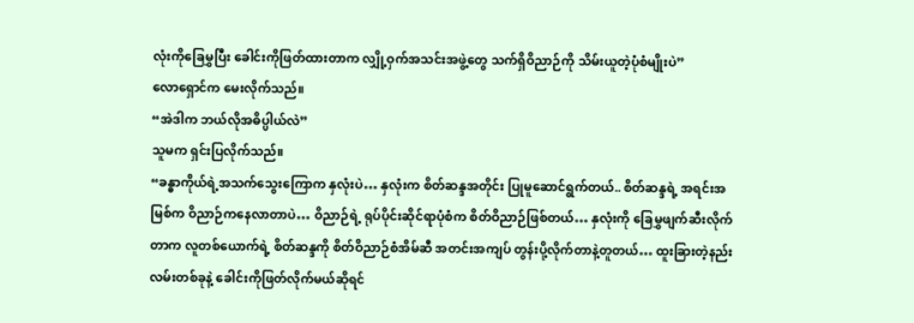လုံးကိုခြေမွှပြီး ခေါင်းကိုဖြတ်ထားတာက လျှို့ဝှက်အသင်းအဖွဲ့တွေ သက်ရှိဝိညာဉ်ကို သိမ်းယူတဲ့ပုံစံမျိုးပဲ”
လောရှောင်က မေးလိုက်သည်။
“အဲဒါက ဘယ်လိုအဓိပ္ပါယ်လဲ”
သူမက ရှင်းပြလိုက်သည်။
“ခန္ဓာကိုယ်ရဲ့အသက်သွေးကြောက နှလုံးပဲ… နှလုံးက စိတ်ဆန္ဒအတိုင်း ပြုမူဆောင်ရွက်တယ်.. စိတ်ဆန္ဒရဲ့ အရင်းအမြစ်က ဝိညာဉ်ကနေလာတာပဲ… ဝိညာဉ်ရဲ့ ရုပ်ပိုင်းဆိုင်ရာပုံစံက စိတ်ဝိညာဉ်ဖြစ်တယ်… နှလုံးကို ခြေမွှဖျက်ဆီးလိုက်တာက လူတစ်ယောက်ရဲ့ စိတ်ဆန္ဒကို စိတ်ဝိညာဉ်စံအိမ်ဆီ အတင်းအကျပ် တွန်းပို့လိုက်တာနဲ့တူတယ်… ထူးခြားတဲ့နည်းလမ်းတစ်ခုနဲ့ ခေါင်းကိုဖြတ်လိုက်မယ်ဆိုရင်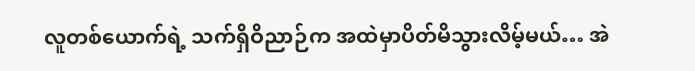လူတစ်ယောက်ရဲ့ သက်ရှိဝိညာဉ်က အထဲမှာပိတ်မိသွားလိမ့်မယ်… အဲ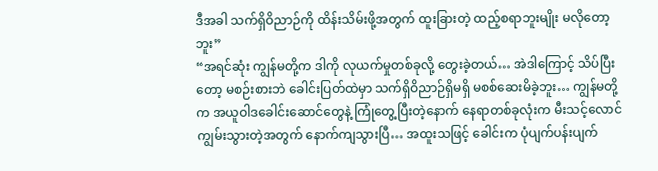ဒီအခါ သက်ရှိဝိညာဉ်ကို ထိန်းသိမ်းဖို့အတွက် ထူးခြားတဲ့ ထည့်စရာဘူးမျိုး မလိုတော့ဘူး”
“အရင်ဆုံး ကျွန်မတို့က ဒါကို လုယက်မှုတစ်ခုလို့ တွေးခဲ့တယ်… အဲဒါကြောင့် သိပ်ပြီးတော့ မစဉ်းစားဘဲ ခေါင်းပြတ်ထဲမှာ သက်ရှိဝိညာဉ်ရှိမရှိ မစစ်ဆေးမိခဲ့ဘူး… ကျွန်မတို့က အယူဝါဒခေါင်းဆောင်တွေနဲ့ ကြုံတွေ့ပြီးတဲ့နောက် နေရာတစ်ခုလုံးက မီးသင့်လောင်ကျွမ်းသွားတဲ့အတွက် နောက်ကျသွားပြီ… အထူးသဖြင့် ခေါင်းက ပုံပျက်ပန်းပျက်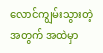လောင်ကျွမ်းသွားတဲ့အတွက် အထဲမှာ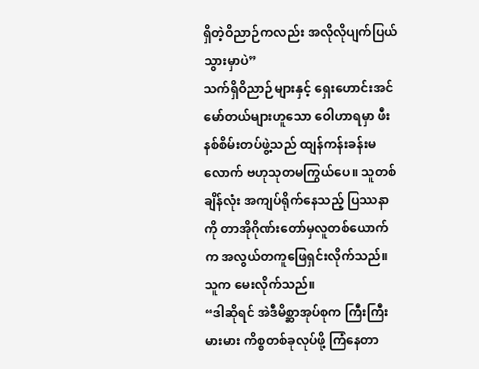ရှိတဲ့ဝိညာဉ်ကလည်း အလိုလိုပျက်ပြယ်သွားမှာပဲ”
သက်ရှိဝိညာဉ်များနှင့် ရှေးဟောင်းအင်မော်တယ်များဟူသော ဝေါဟာရမှာ ဖီးနစ်စိမ်းတပ်ဖွဲ့သည် ထျန်ကန်းခန်းမလောက် ဗဟုသုတမကြွယ်ပေ။ သူတစ်ချိန်လုံး အကျပ်ရိုက်နေသည့် ပြဿနာကို တာအိုဂိုဏ်းတော်မှလူတစ်ယောက်က အလွယ်တကူဖြေရှင်းလိုက်သည်။
သူက မေးလိုက်သည်။
“ဒါဆိုရင် အဲဒီမိစ္ဆာအုပ်စုက ကြီးကြီးမားမား ကိစ္စတစ်ခုလုပ်ဖို့ ကြံနေတာ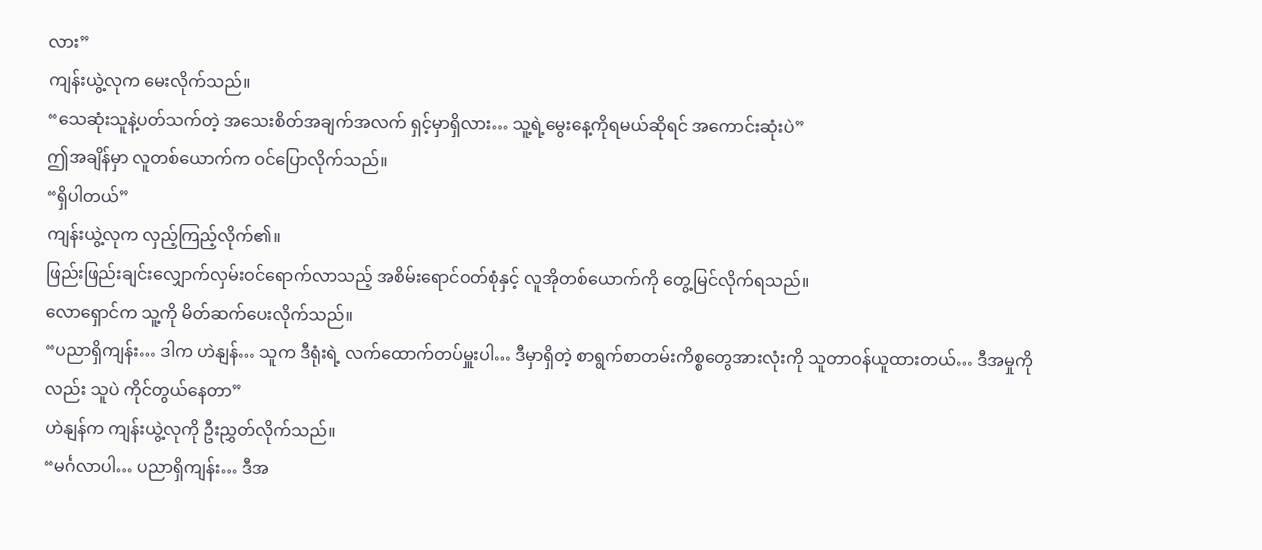လား”
ကျန်းယွဲ့လုက မေးလိုက်သည်။
“သေဆုံးသူနဲ့ပတ်သက်တဲ့ အသေးစိတ်အချက်အလက် ရှင့်မှာရှိလား… သူ့ရဲ့မွေးနေ့ကိုရမယ်ဆိုရင် အကောင်းဆုံးပဲ”
ဤအချိန်မှာ လူတစ်ယောက်က ဝင်ပြောလိုက်သည်။
“ရှိပါတယ်”
ကျန်းယွဲ့လုက လှည့်ကြည့်လိုက်၏။
ဖြည်းဖြည်းချင်းလျှောက်လှမ်းဝင်ရောက်လာသည့် အစိမ်းရောင်ဝတ်စုံနှင့် လူအိုတစ်ယောက်ကို တွေ့မြင်လိုက်ရသည်။
လောရှောင်က သူ့ကို မိတ်ဆက်ပေးလိုက်သည်။
“ပညာရှိကျန်း… ဒါက ဟဲနျန်… သူက ဒီရုံးရဲ့ လက်ထောက်တပ်မှူးပါ… ဒီမှာရှိတဲ့ စာရွက်စာတမ်းကိစ္စတွေအားလုံးကို သူတာဝန်ယူထားတယ်… ဒီအမှုကိုလည်း သူပဲ ကိုင်တွယ်နေတာ”
ဟဲနျန်က ကျန်းယွဲ့လုကို ဦးညွှတ်လိုက်သည်။
“မင်္ဂလာပါ… ပညာရှိကျန်း… ဒီအ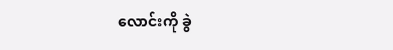လောင်းကို ခွဲ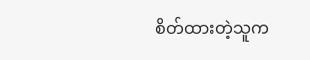စိတ်ထားတဲ့သူက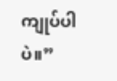ကျုပ်ပါပဲ။”